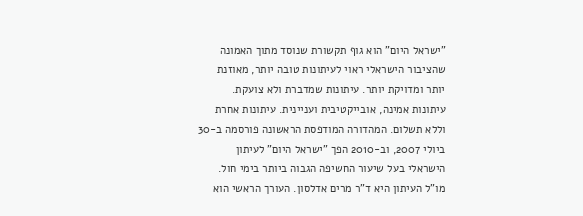"ישראל היום" הוא גוף תקשורת שנוסד מתוך האמונה שהציבור הישראלי ראוי לעיתונות טובה יותר, מאוזנת יותר ומדויקת יותר. עיתונות שמדברת ולא צועקת. עיתונות אמינה, אובייקטיבית ועניינית. עיתונות אחרת וללא תשלום. המהדורה המודפסת הראשונה פורסמה ב-30 ביולי 2007, וב-2010 הפך "ישראל היום" לעיתון הישראלי בעל שיעור החשיפה הגבוה ביותר בימי חול. מו"ל העיתון היא ד"ר מרים אדלסון. העורך הראשי הוא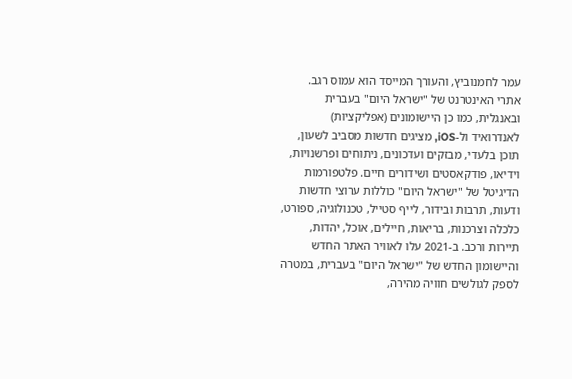עמר לחמנוביץ, והעורך המייסד הוא עמוס רגב. אתרי האינטרנט של "ישראל היום" בעברית ובאנגלית, כמו כן היישומונים (אפליקציות) לאנדרואיד ול-iOS, מציגים חדשות מסביב לשעון, תוכן בלעדי, מבזקים ועדכונים, ניתוחים ופרשנויות, וידיאו, פודקאסטים ושידורים חיים. פלטפורמות הדיגיטל של "ישראל היום" כוללות ערוצי חדשות ודעות, תרבות ובידור, לייף סטייל, טכנולוגיה, ספורט, כלכלה וצרכנות, בריאות, חיילים, אוכל, יהדות, תיירות ורכב. ב-2021 עלו לאוויר האתר החדש והיישומון החדש של "ישראל היום" בעברית, במטרה לספק לגולשים חוויה מהירה,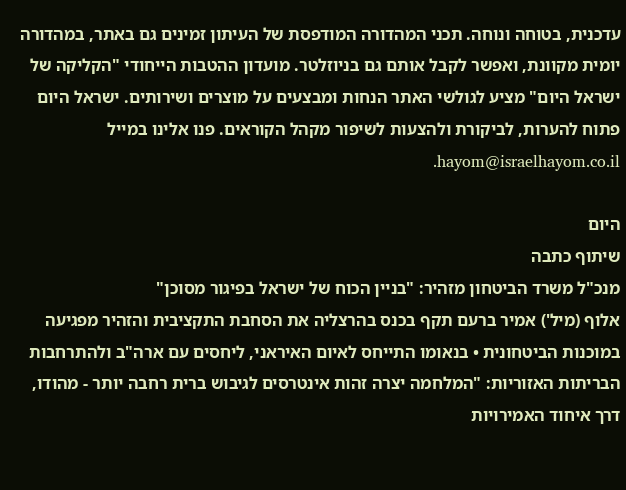עדכנית, בטוחה ונוחה. תכני המהדורה המודפסת של העיתון זמינים גם באתר, במהדורה יומית מקוונת, ואפשר לקבל אותם גם בניוזלטר. מועדון ההטבות הייחודי "הקליקה של ישראל היום" מציע לגולשי האתר הנחות ומבצעים על מוצרים ושירותים. ישראל היום פתוח להערות, לביקורת ולהצעות לשיפור מקהל הקוראים. פנו אלינו במייל hayom@israelhayom.co.il.

היום
שיתוף כתבה
מנכ"ל משרד הביטחון מזהיר: "בניין הכוח של ישראל בפיגור מסוכן"
אלוף (מיל') אמיר ברעם תקף בכנס בהרצליה את הסחבת התקציבית והזהיר מפגיעה במוכנות הביטחונית • בנאומו התייחס לאיום האיראני, ליחסים עם ארה"ב ולהתרחבות הבריתות האזוריות: "המלחמה יצרה זהות אינטרסים לגיבוש ברית רחבה יותר - מהודו, דרך איחוד האמירויות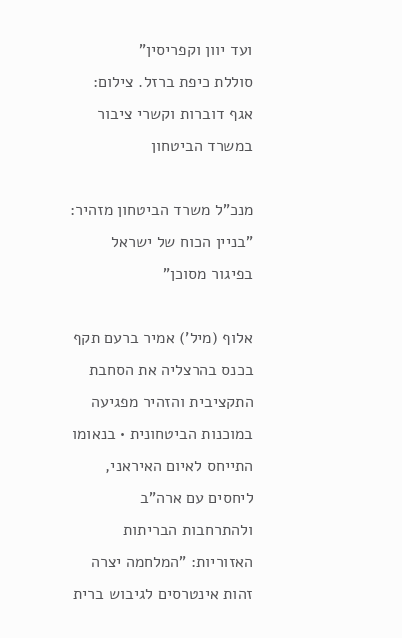ועד יוון וקפריסין"
סוללת כיפת ברזל. צילום: אגף דוברות וקשרי ציבור במשרד הביטחון

מנכ"ל משרד הביטחון מזהיר: "בניין הכוח של ישראל בפיגור מסוכן"

אלוף (מיל') אמיר ברעם תקף בכנס בהרצליה את הסחבת התקציבית והזהיר מפגיעה במוכנות הביטחונית • בנאומו התייחס לאיום האיראני, ליחסים עם ארה"ב ולהתרחבות הבריתות האזוריות: "המלחמה יצרה זהות אינטרסים לגיבוש ברית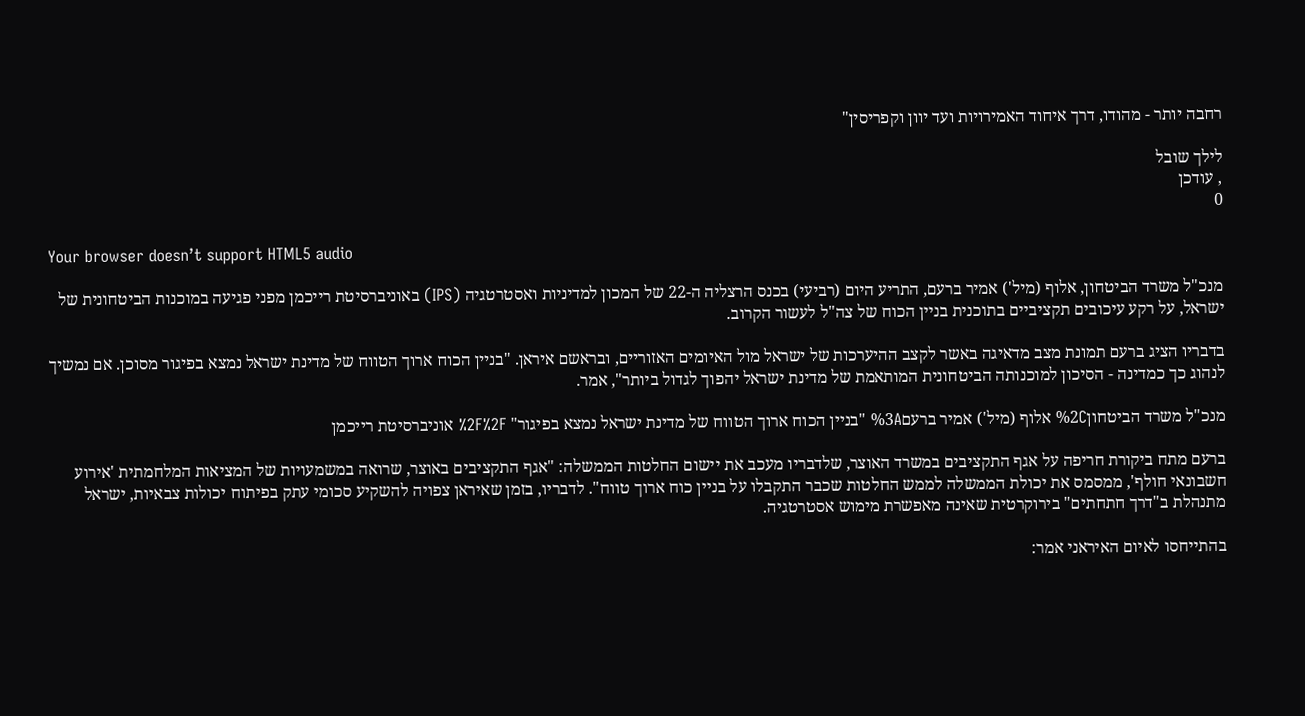רחבה יותר - מהודו, דרך איחוד האמירויות ועד יוון וקפריסין"

לילך שובל
, עודכן
0

Your browser doesn’t support HTML5 audio

מנכ"ל משרד הביטחון, אלוף (מיל') אמיר ברעם, התריע היום (רביעי) בכנס הרצליה ה-22 של המכון למדיניות ואסטרטגיה (IPS) באוניברסיטת רייכמן מפני פגיעה במוכנות הביטחונית של ישראל, על רקע עיכובים תקציביים בתוכנית בניין הכוח של צה"ל לעשור הקרוב.

בדבריו הציג ברעם תמונת מצב מדאיגה באשר לקצב ההיערכות של ישראל מול האיומים האזוריים, ובראשם איראן. "בניין הכוח ארוך הטווח של מדינת ישראל נמצא בפיגור מסוכן. אם נמשיך לנהוג כך כמדינה - הסיכון למוכנותה הביטחונית המותאמת של מדינת ישראל יהפוך לגדול ביותר", אמר.

מנכ"ל משרד הביטחון%2C אלוף (מיל') אמיר ברעם%3A "בניין הכוח ארוך הטווח של מדינת ישראל נמצא בפיגור" %2F%2F אוניברסיטת רייכמן

ברעם מתח ביקורת חריפה על אגף התקציבים במשרד האוצר, שלדבריו מעכב את יישום החלטות הממשלה: "אגף התקציבים באוצר, שרואה במשמעויות של המציאות המלחמתית 'אירוע חשבונאי חולף', ממסמס את יכולת הממשלה לממש החלטות שכבר התקבלו על בניין כוח ארוך טווח". לדבריו, בזמן שאיראן צפויה להשקיע סכומי עתק בפיתוח יכולות צבאיות, ישראל מתנהלת ב"דרך חתחתים" בירוקרטית שאינה מאפשרת מימוש אסטרטגיה.

בהתייחסו לאיום האיראני אמר: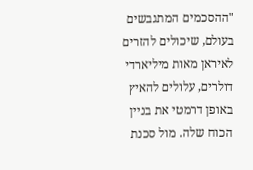"ההסכמים המתגבשים בעולם, שיכולים להזרים לאיראן מאות מיליארדי דולרים, עלולים להאיץ באופן דרמטי את בניין הכוח שלה. מול סכנת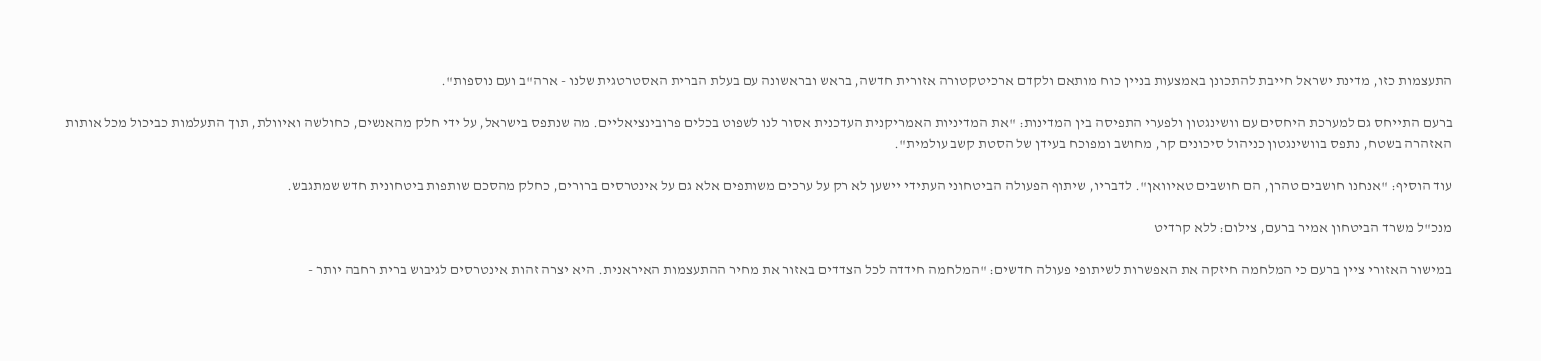התעצמות כזו, מדינת ישראל חייבת להתכונן באמצעות בניין כוח מותאם ולקדם ארכיטקטורה אזורית חדשה, בראש ובראשונה עם בעלת הברית האסטרטגית שלנו - ארה"ב ועם נוספות".

ברעם התייחס גם למערכת היחסים עם וושינגטון ולפערי התפיסה בין המדינות: "את המדיניות האמריקנית העדכנית אסור לנו לשפוט בכלים פרובינציאליים. מה שנתפס בישראל, על ידי חלק מהאנשים, כחולשה ואיוולת, תוך התעלמות כביכול מכל אותות האזהרה בשטח, נתפס בוושינגטון כניהול סיכונים קר, מחושב ומפוכח בעידן של הסטת קשב עולמית".

עוד הוסיף: "אנחנו חושבים טהרן, הם חושבים טאיוואן". לדבריו, שיתוף הפעולה הביטחוני העתידי יישען לא רק על ערכים משותפים אלא גם על אינטרסים ברורים, כחלק מהסכם שותפות ביטחונית חדש שמתגבש.

מנכ"ל משרד הביטחון אמיר ברעם, צילום: ללא קרדיט

במישור האזורי ציין ברעם כי המלחמה חיזקה את האפשרות לשיתופי פעולה חדשים: "המלחמה חידדה לכל הצדדים באזור את מחיר ההתעצמות האיראנית. היא יצרה זהות אינטרסים לגיבוש ברית רחבה יותר -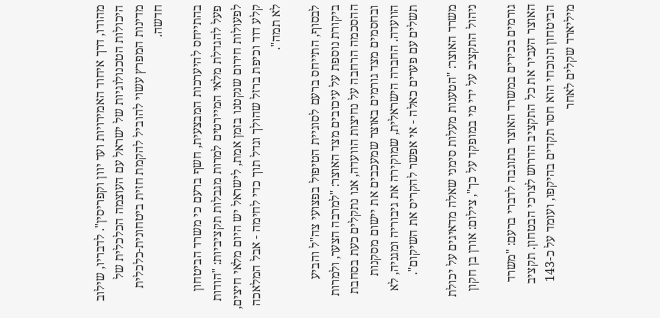מהודו, דרך איחוד האמירויות ועד יוון וקפריסין". לדבריו, שילוב היכולות הטכנולוגיות של ישראל עם העוצמה הכלכלית של מדינות המפרץ עשוי להוביל להקמת חזית ביטחונית-כלכלית חדשה.

בהתייחס להיערכות המבצעית, חשף ברעם כי משרד הביטחון פעל להגדלת מלאי המיירטים למרות מגבלות תקציביות: "הודות לפעולות חירום שנקטנו בזמן אמת, לישראל יש היום מלאי חיצים, קלע דוד וכיפת ברזל שהולך וגדל תוך כדי לחימה - אבל המלאכה לא תמה".

לבסוף, התייחס ברעם לסוגיית הטיפול בפצועי צה"ל והביע ביקורת נוספת על עיכובים מצד האוצר: "למרבה הצער, ולמרות ההסכמה הרחבה על נחיצות הוועדה, אנו נתקלים כעת בסחבת ובחסמים מצד גורמים באוצר שמעכבים את יישום מסקנות הוועדה. החברה הישראלית, שמוקירה את גיבוריה ומגניה, לא תשלים עם פערים כאלה - אי אפשר להקריס את השיקום".

משרד האוצר: "הטענות מעלות סימני שאלה מדאיגים על יכולת ניהול התקציב על ידי מי במופקד על כך", צילום: אורן בן חקון

גורמים בכירים במשרד האוצר בתוגבה לדברי ברעם: "משרד האוצר העביר את כל התקציב הדרוש לצרכי הבטחון. תקציב הביטחון הנוכחי הוא חסר תקדים בהיקפו, ועומד על כ-143 מיליארד שקלים לאחר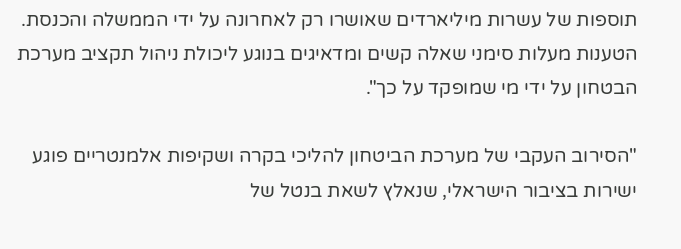תוספות של עשרות מיליארדים שאושרו רק לאחרונה על ידי הממשלה והכנסת. הטענות מעלות סימני שאלה קשים ומדאיגים בנוגע ליכולת ניהול תקציב מערכת הבטחון על ידי מי שמופקד על כך".

"הסירוב העקבי של מערכת הביטחון להליכי בקרה ושקיפות אלמנטריים פוגע ישירות בציבור הישראלי, שנאלץ לשאת בנטל של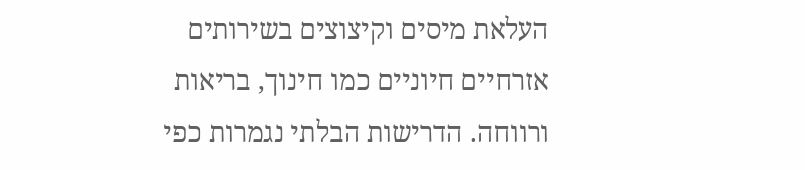העלאת מיסים וקיצוצים בשירותים אזרחיים חיוניים כמו חינוך, בריאות ורווחה. הדרישות הבלתי נגמרות כפי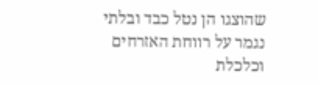שהוצגו הן נטל כבד ובלתי נגמר על רווחת האזרחים וכלכלת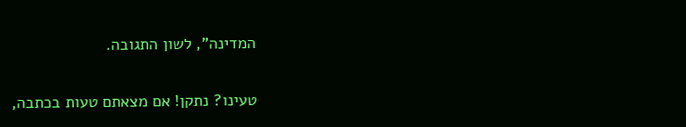המדינה", לשון התגובה.

טעינו? נתקן! אם מצאתם טעות בכתבה,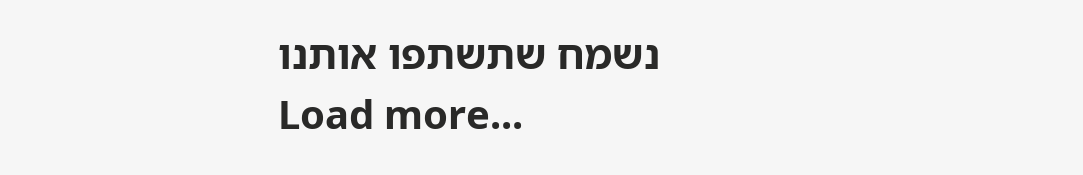נשמח שתשתפו אותנו
Load more...